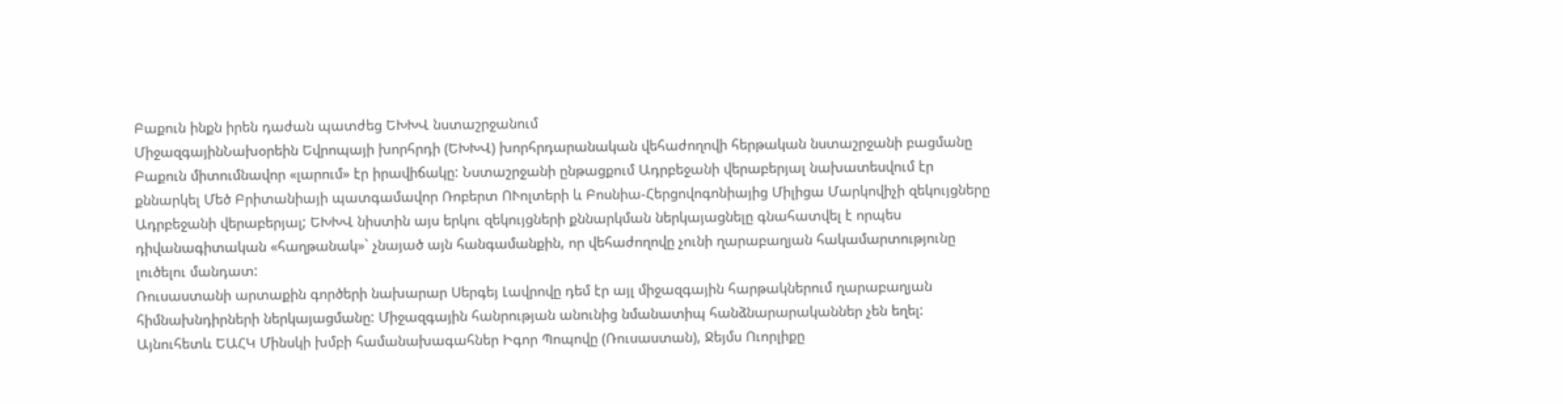Բաքուն ինքն իրեն դաժան պատժեց ԵԽԽՎ նստաշրջանում
ՄիջազգայինՆախօրեին Եվրոպայի խորհրդի (ԵԽԽՎ) խորհրդարանական վեհաժողովի հերթական նստաշրջանի բացմանը Բաքուն միտումնավոր «լարում» էր իրավիճակը: Նստաշրջանի ընթացքում Ադրբեջանի վերաբերյալ նախատեսվում էր քննարկել Մեծ Բրիտանիայի պատգամավոր Ռոբերտ ՈՒոլտերի և Բոսնիա-Հերցովոգոնիայից Միլիցա Մարկովիչի զեկույցները Ադրբեջանի վերաբերյալ; ԵԽԽՎ նիստին այս երկու զեկույցների քննարկման ներկայացնելը գնահատվել է որպես դիվանագիտական «հաղթանակ»` չնայած այն հանգամանքին, որ վեհաժողովը չունի ղարաբաղյան հակամարտությունը լուծելու մանդատ:
Ռուսաստանի արտաքին գործերի նախարար Սերգեյ Լավրովը դեմ էր այլ միջազգային հարթակներում ղարաբաղյան հիմնախնդիրների ներկայացմանը: Միջազգային հանրության անունից նմանատիպ հանձնարարականներ չեն եղել: Այնուհետև ԵԱՀԿ Մինսկի խմբի համանախագահներ Իգոր Պոպովը (Ռուսաստան), Ջեյմս Ուորլիքը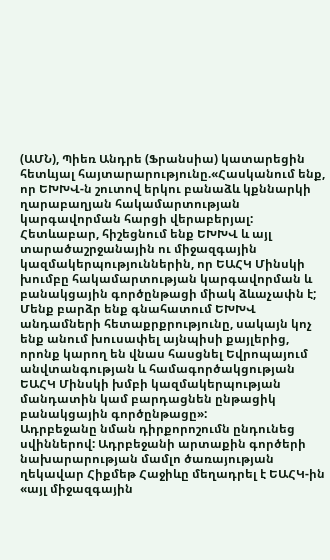(ԱՄՆ), Պիեռ Անդրե (Ֆրանսիա) կատարեցին հետևյալ հայտարարությունը.«Հասկանում ենք, որ ԵԽԽՎ-ն շուտով երկու բանաձև կքննարկի ղարաբաղյան հակամարտության կարգավորման հարցի վերաբերյալ: Հետևաբար, հիշեցնում ենք ԵԽԽՎ և այլ տարածաշրջանային ու միջազգային կազմակերպություններին, որ ԵԱՀԿ Մինսկի խումբը հակամարտության կարգավորման և բանակցային գործընթացի միակ ձևաչափն է; Մենք բարձր ենք գնահատում ԵԽԽՎ անդամների հետաքրքրությունը, սակայն կոչ ենք անում խուսափել այնպիսի քայլերից, որոնք կարող են վնաս հասցնել Եվրոպայում անվտանգության և համագործակցության ԵԱՀԿ Մինսկի խմբի կազմակերպության մանդատին կամ բարդացնեն ընթացիկ բանակցային գործընթացը»:
Ադրբեջանը նման դիրքորոշումն ընդունեց սվիններով: Ադրբեջանի արտաքին գործերի նախարարության մամլո ծառայության ղեկավար Հիքմեթ Հաջիևը մեղադրել է ԵԱՀԿ-ին «այլ միջազգային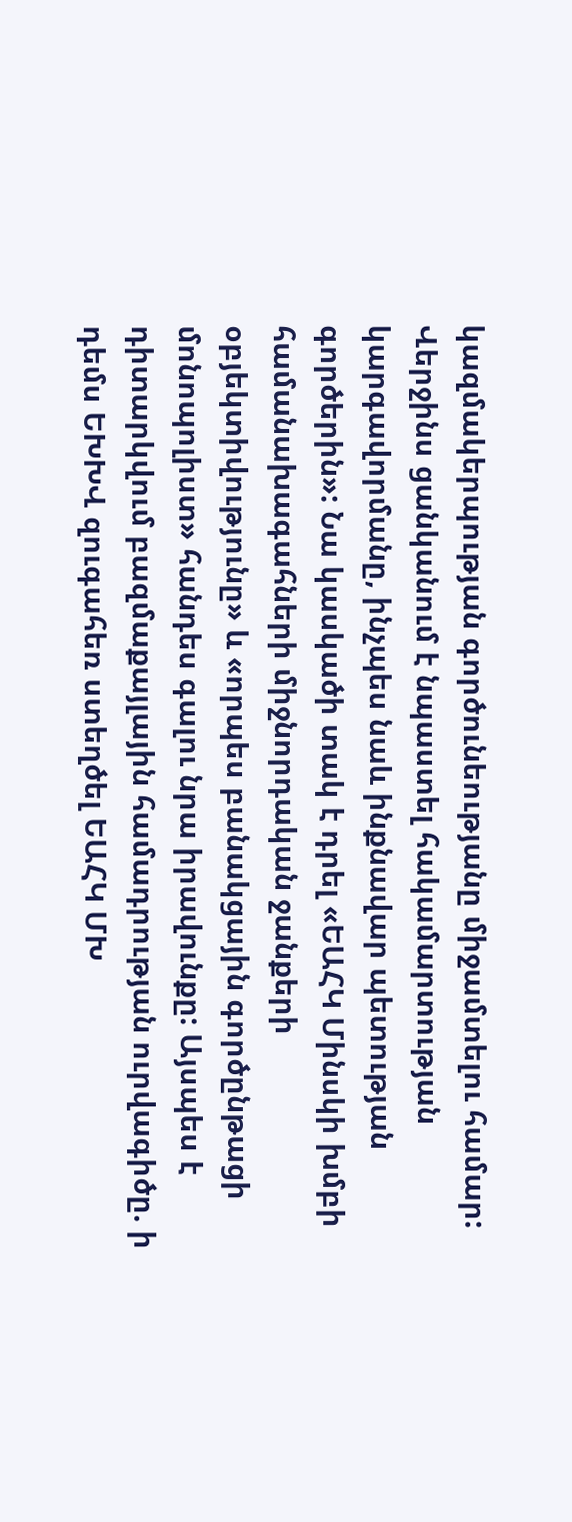կազմակերպության գործունեությանը միջամտելու համար: Վերջինս ցանկանում է նպաստել հակամարտության կարգավորմանը, ինչպես նաև ինքնավար պետության գործերին»: Նա կասկածի տակ է դրել «ԵԱՀԿ Մինսկի խմբի համանախագահների միջնորդական ջանքերի օբյեկտիվությունը» և «որպես բանակցային գործընթացի մոնոպոլիստ» հանդես գալու նրա իրավունքը: Այսպես է դիտարկվում բազմաքայլային համադրության ուրվագիծը. ի դեմս ԵԽԽՎ զուգահեռ ստեղծել ԵԱՀԿ ՄԽ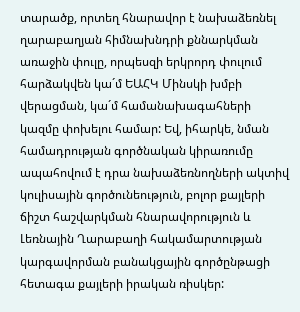տարածք, որտեղ հնարավոր է նախաձեռնել ղարաբաղյան հիմնախնդրի քննարկման առաջին փուլը, որպեսզի երկրորդ փուլում հարձակվեն կա´մ ԵԱՀԿ Մինսկի խմբի վերացման, կա´մ համանախագահների կազմը փոխելու համար: Եվ, իհարկե, նման համադրության գործնական կիրառումը ապահովում է դրա նախաձեռնողների ակտիվ կուլիսային գործունեություն, բոլոր քայլերի ճիշտ հաշվարկման հնարավորություն և Լեռնային Ղարաբաղի հակամարտության կարգավորման բանակցային գործընթացի հետագա քայլերի իրական ռիսկեր: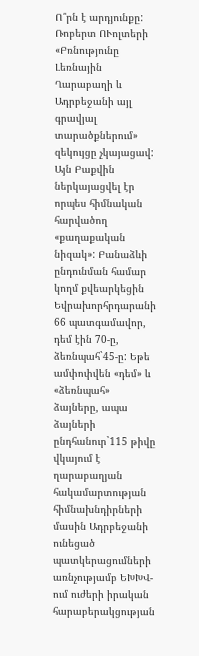Ո՞րն է արդյունքը: Ռոբերտ ՈՒոլտերի «Բռնությունը Լեռնային Ղարաբաղի և Ադրբեջանի այլ գրավյալ տարածքներում» զեկույցը չկայացավ: Այն Բաքվին ներկայացվել էր որպես հիմնական հարվածող «քաղաքական նիզակ»: Բանաձևի ընդունման համար կողմ քվեարկեցին Եվրախորհրդարանի 66 պատգամավոր, դեմ էին 70-ը, ձեռնպահ`45-ը: Եթե ամփոփվեն «դեմ» և «ձեռնպահ» ձայները, ապա ձայների ընդհանուր`115 թիվը վկայում է ղարաբաղյան հակամարտության հիմնախնդիրների մասին Ադրբեջանի ունեցած պատկերացումների առնչությամբ ԵԽԽՎ-ում ուժերի իրական հարաբերակցության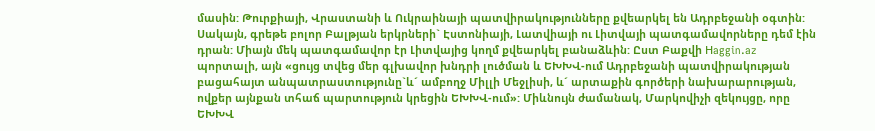մասին: Թուրքիայի, Վրաստանի և Ուկրաինայի պատվիրակությունները քվեարկել են Ադրբեջանի օգտին: Սակայն, գրեթե բոլոր Բալթյան երկրների` Էստոնիայի, Լատվիայի ու Լիտվայի պատգամավորները դեմ էին դրան: Միայն մեկ պատգամավոր էր Լիտվայից կողմ քվեարկել բանաձևին: Ըստ Բաքվի Нaggin.az պորտալի, այն «ցույց տվեց մեր գլխավոր խնդրի լուծման և ԵԽԽՎ-ում Ադրբեջանի պատվիրակության բացահայտ անպատրաստությունը`և´ ամբողջ Միլլի Մեջլիսի, և´ արտաքին գործերի նախարարության, ովքեր այնքան տհաճ պարտություն կրեցին ԵԽԽՎ-ում»: Միևնույն ժամանակ, Մարկովիչի զեկույցը, որը ԵԽԽՎ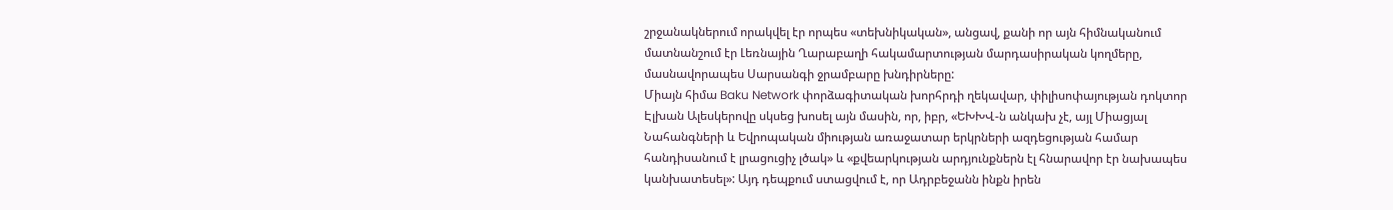շրջանակներում որակվել էր որպես «տեխնիկական», անցավ, քանի որ այն հիմնականում մատնանշում էր Լեռնային Ղարաբաղի հակամարտության մարդասիրական կողմերը, մասնավորապես Սարսանգի ջրամբարը խնդիրները:
Միայն հիմա Baku Network փորձագիտական խորհրդի ղեկավար, փիլիսոփայության դոկտոր Էլխան Ալեսկերովը սկսեց խոսել այն մասին, որ, իբր, «ԵԽԽՎ-ն անկախ չէ, այլ Միացյալ Նահանգների և Եվրոպական միության առաջատար երկրների ազդեցության համար հանդիսանում է լրացուցիչ լծակ» և «քվեարկության արդյունքներն էլ հնարավոր էր նախապես կանխատեսել»: Այդ դեպքում ստացվում է, որ Ադրբեջանն ինքն իրեն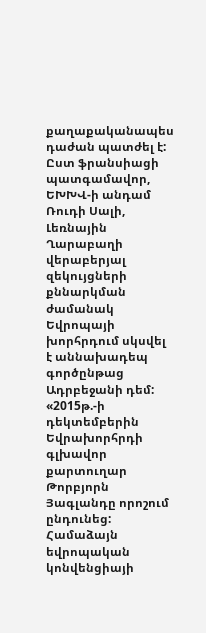քաղաքականապես դաժան պատժել է: Ըստ ֆրանսիացի պատգամավոր, ԵԽԽՎ-ի անդամ Ռուդի Սալի, Լեռնային Ղարաբաղի վերաբերյալ զեկույցների քննարկման ժամանակ Եվրոպայի խորհրդում սկսվել է աննախադեպ գործընթաց Ադրբեջանի դեմ: «2015թ.-ի դեկտեմբերին Եվրախորհրդի գլխավոր քարտուղար Թորբյորն Յագլանդը որոշում ընդունեց: Համաձայն եվրոպական կոնվենցիայի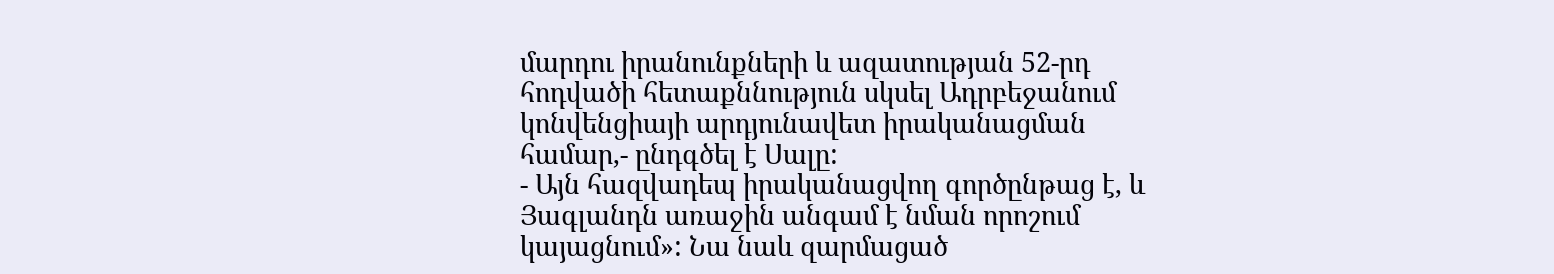մարդու իրանունքների և ազատության 52-րդ հոդվածի հետաքննություն սկսել Ադրբեջանում կոնվենցիայի արդյունավետ իրականացման համար,- ընդգծել է Սալը:
- Այն հազվադեպ իրականացվող գործընթաց է, և Յագլանդն առաջին անգամ է նման որոշում կայացնում»: Նա նաև զարմացած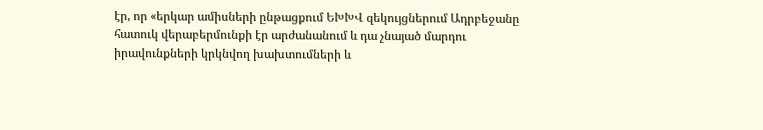էր, որ «երկար ամիսների ընթացքում ԵԽԽՎ զեկույցներում Ադրբեջանը հատուկ վերաբերմունքի էր արժանանում և դա չնայած մարդու իրավունքների կրկնվող խախտումների և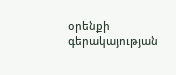օրենքի գերակայության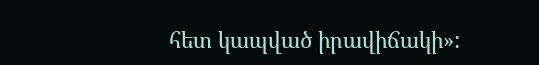հետ կապված իրավիճակի»: